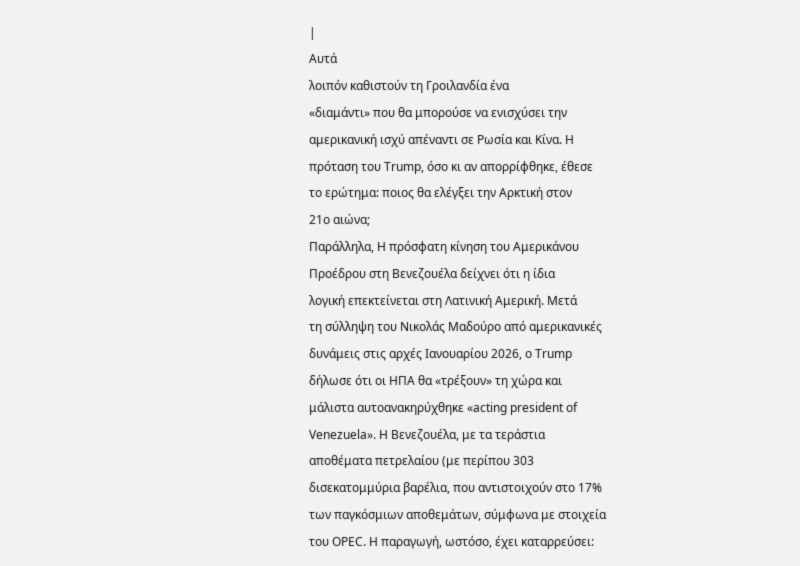|
Αυτά
λοιπόν καθιστούν τη Γροιλανδία ένα
«διαμάντι» που θα μπορούσε να ενισχύσει την
αμερικανική ισχύ απέναντι σε Ρωσία και Κίνα. Η
πρόταση του Trump, όσο κι αν απορρίφθηκε, έθεσε
το ερώτημα: ποιος θα ελέγξει την Αρκτική στον
21ο αιώνα;
Παράλληλα, Η πρόσφατη κίνηση του Αμερικάνου
Προέδρου στη Βενεζουέλα δείχνει ότι η ίδια
λογική επεκτείνεται στη Λατινική Αμερική. Μετά
τη σύλληψη του Νικολάς Μαδούρο από αμερικανικές
δυνάμεις στις αρχές Ιανουαρίου 2026, ο Trump
δήλωσε ότι οι ΗΠΑ θα «τρέξουν» τη χώρα και
μάλιστα αυτοανακηρύχθηκε «acting president of
Venezuela». Η Βενεζουέλα, με τα τεράστια
αποθέματα πετρελαίου (με περίπου 303
δισεκατομμύρια βαρέλια, που αντιστοιχούν στο 17%
των παγκόσμιων αποθεμάτων, σύμφωνα με στοιχεία
του OPEC. Η παραγωγή, ωστόσο, έχει καταρρεύσει: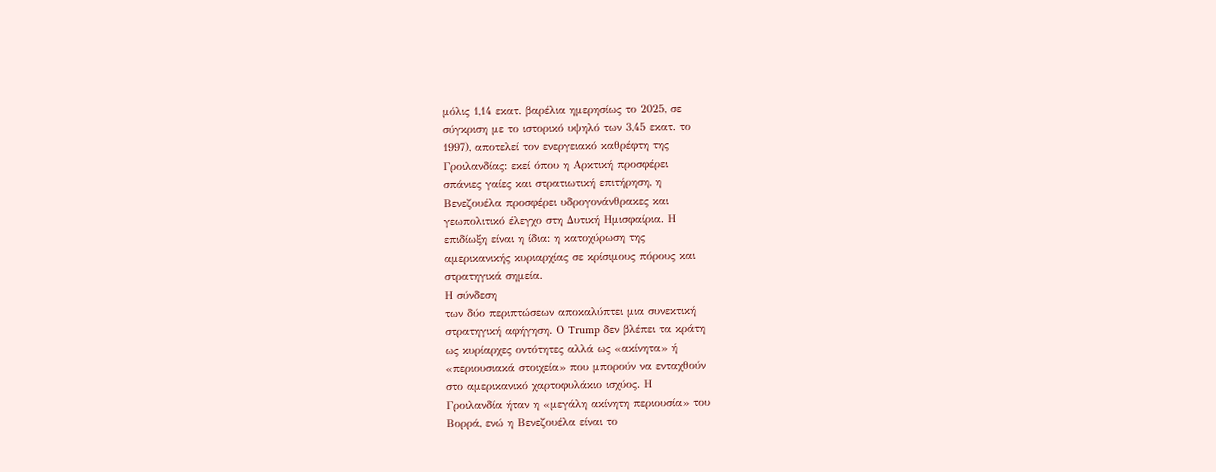μόλις 1,14 εκατ. βαρέλια ημερησίως το 2025, σε
σύγκριση με το ιστορικό υψηλό των 3,45 εκατ. το
1997), αποτελεί τον ενεργειακό καθρέφτη της
Γροιλανδίας: εκεί όπου η Αρκτική προσφέρει
σπάνιες γαίες και στρατιωτική επιτήρηση, η
Βενεζουέλα προσφέρει υδρογονάνθρακες και
γεωπολιτικό έλεγχο στη Δυτική Ημισφαίρια. Η
επιδίωξη είναι η ίδια: η κατοχύρωση της
αμερικανικής κυριαρχίας σε κρίσιμους πόρους και
στρατηγικά σημεία.
Η σύνδεση
των δύο περιπτώσεων αποκαλύπτει μια συνεκτική
στρατηγική αφήγηση. Ο Trump δεν βλέπει τα κράτη
ως κυρίαρχες οντότητες αλλά ως «ακίνητα» ή
«περιουσιακά στοιχεία» που μπορούν να ενταχθούν
στο αμερικανικό χαρτοφυλάκιο ισχύος. Η
Γροιλανδία ήταν η «μεγάλη ακίνητη περιουσία» του
Βορρά, ενώ η Βενεζουέλα είναι το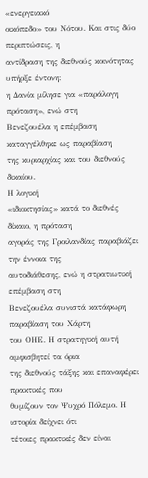«ενεργειακό
οικόπεδο» του Νότου. Και στις δύο περιπτώσεις, η
αντίδραση της διεθνούς κοινότητας υπήρξε έντονη:
η Δανία μίλησε για «παράλογη πρόταση», ενώ στη
Βενεζουέλα η επέμβαση καταγγέλθηκε ως παραβίαση
της κυριαρχίας και του διεθνούς δικαίου.
Η λογική
«ιδιοκτησίας» κατά το διεθνές δίκαιο, η πρόταση
αγοράς της Γροιλανδίας παραβιάζει την έννοια της
αυτοδιάθεσης, ενώ η στρατιωτική επέμβαση στη
Βενεζουέλα συνιστά κατάφωρη παραβίαση του Χάρτη
του ΟΗΕ. Η στρατηγική αυτή αμφισβητεί τα όρια
της διεθνούς τάξης και επαναφέρει πρακτικές που
θυμίζουν τον Ψυχρό Πόλεμο. Η ιστορία δείχνει ότι
τέτοιες πρακτικές δεν είναι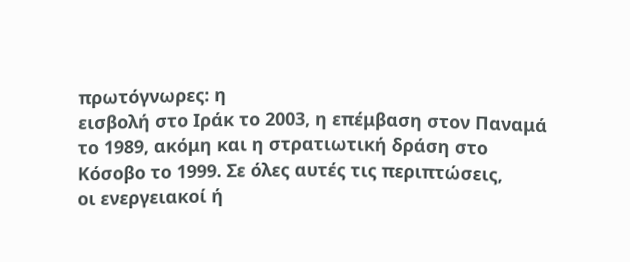πρωτόγνωρες: η
εισβολή στο Ιράκ το 2003, η επέμβαση στον Παναμά
το 1989, ακόμη και η στρατιωτική δράση στο
Κόσοβο το 1999. Σε όλες αυτές τις περιπτώσεις,
οι ενεργειακοί ή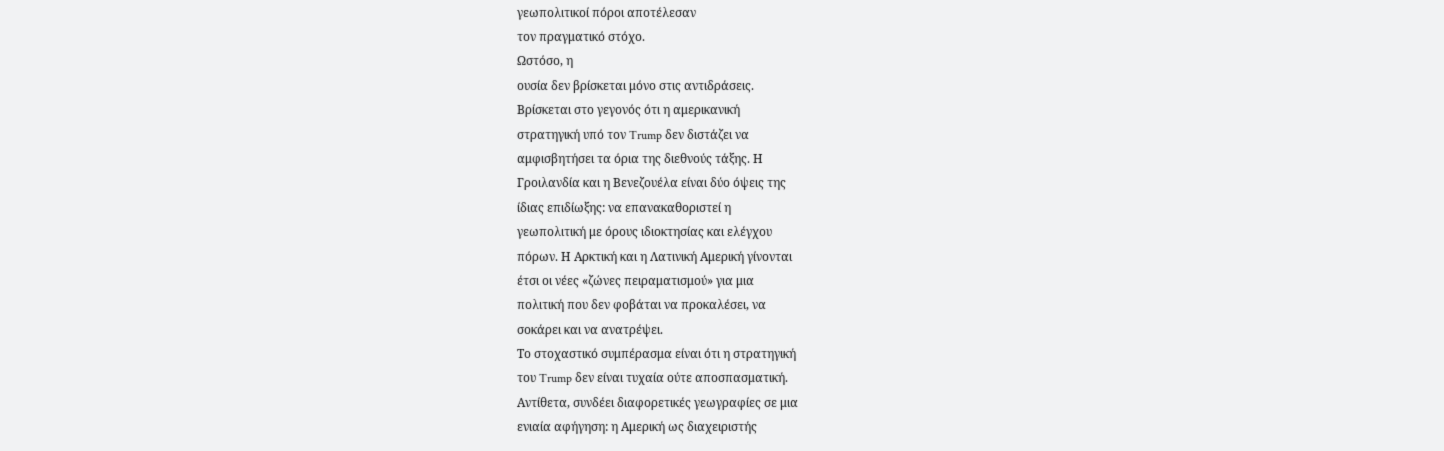γεωπολιτικοί πόροι αποτέλεσαν
τον πραγματικό στόχο.
Ωστόσο, η
ουσία δεν βρίσκεται μόνο στις αντιδράσεις.
Βρίσκεται στο γεγονός ότι η αμερικανική
στρατηγική υπό τον Trump δεν διστάζει να
αμφισβητήσει τα όρια της διεθνούς τάξης. Η
Γροιλανδία και η Βενεζουέλα είναι δύο όψεις της
ίδιας επιδίωξης: να επανακαθοριστεί η
γεωπολιτική με όρους ιδιοκτησίας και ελέγχου
πόρων. Η Αρκτική και η Λατινική Αμερική γίνονται
έτσι οι νέες «ζώνες πειραματισμού» για μια
πολιτική που δεν φοβάται να προκαλέσει, να
σοκάρει και να ανατρέψει.
Το στοχαστικό συμπέρασμα είναι ότι η στρατηγική
του Trump δεν είναι τυχαία ούτε αποσπασματική.
Αντίθετα, συνδέει διαφορετικές γεωγραφίες σε μια
ενιαία αφήγηση: η Αμερική ως διαχειριστής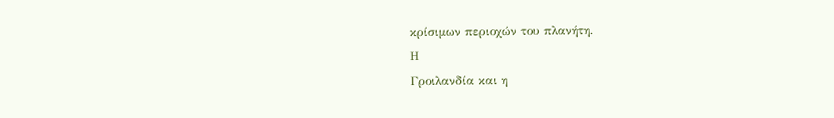κρίσιμων περιοχών του πλανήτη.
Η
Γροιλανδία και η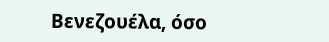Βενεζουέλα, όσο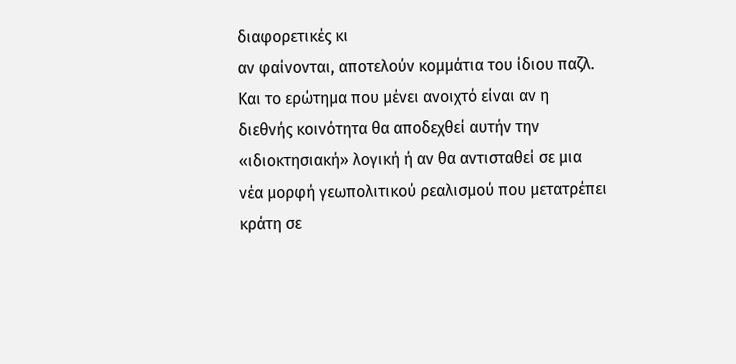διαφορετικές κι
αν φαίνονται, αποτελούν κομμάτια του ίδιου παζλ.
Και το ερώτημα που μένει ανοιχτό είναι αν η
διεθνής κοινότητα θα αποδεχθεί αυτήν την
«ιδιοκτησιακή» λογική ή αν θα αντισταθεί σε μια
νέα μορφή γεωπολιτικού ρεαλισμού που μετατρέπει
κράτη σε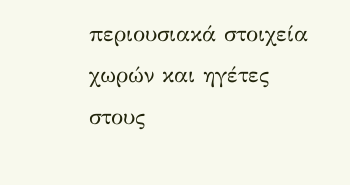περιουσιακά στοιχεία χωρών και ηγέτες
στους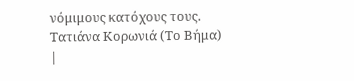νόμιμους κατόχους τους.
Τατιάνα Κορωνιά (Το Βήμα)
|